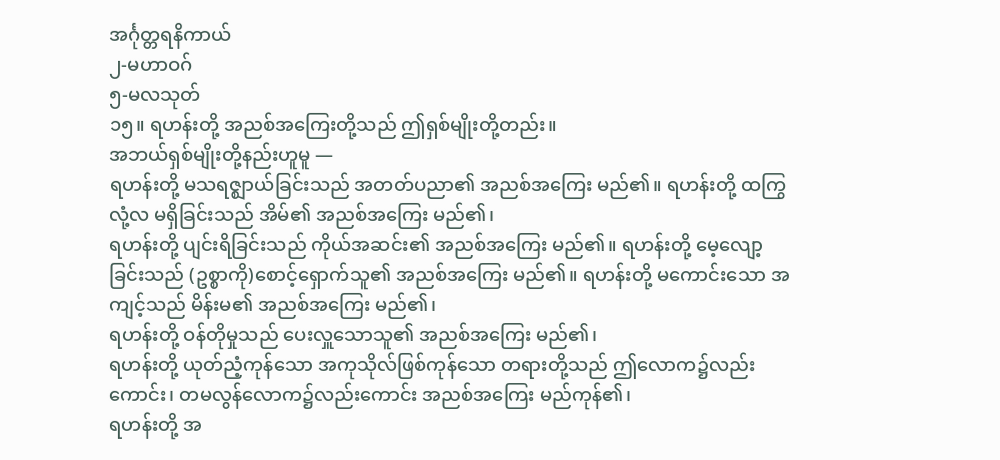အင်္ဂုတ္တရနိကာယ်
၂-မဟာဝဂ်
၅-မလသုတ်
၁၅။ ရဟန်းတို့ အညစ်အကြေးတို့သည် ဤရှစ်မျိုးတို့တည်း။
အဘယ်ရှစ်မျိုးတို့နည်းဟူမူ —
ရဟန်းတို့ မသရဇ္ဈာယ်ခြင်းသည် အတတ်ပညာ၏ အညစ်အကြေး မည်၏။ ရဟန်းတို့ ထကြွလုံ့လ မရှိခြင်းသည် အိမ်၏ အညစ်အကြေး မည်၏၊
ရဟန်းတို့ ပျင်းရိခြင်းသည် ကိုယ်အဆင်း၏ အညစ်အကြေး မည်၏။ ရဟန်းတို့ မေ့လျော့ခြင်းသည် (ဥစ္စာကို)စောင့်ရှောက်သူ၏ အညစ်အကြေး မည်၏။ ရဟန်းတို့ မကောင်းသော အကျင့်သည် မိန်းမ၏ အညစ်အကြေး မည်၏၊
ရဟန်းတို့ ဝန်တိုမှုသည် ပေးလှူသောသူ၏ အညစ်အကြေး မည်၏၊
ရဟန်းတို့ ယုတ်ညံ့ကုန်သော အကုသိုလ်ဖြစ်ကုန်သော တရားတို့သည် ဤလောက၌လည်းကောင်း၊ တမလွန်လောက၌လည်းကောင်း အညစ်အကြေး မည်ကုန်၏၊
ရဟန်းတို့ အ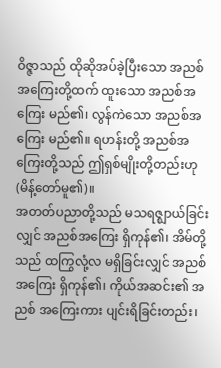ဝိဇ္ဇာသည် ထိုဆိုအပ်ခဲ့ပြီးသော အညစ်အကြေးတို့ထက် ထူးသော အညစ်အကြေး မည်၏၊ လွန်ကဲသော အညစ်အကြေး မည်၏။ ရဟန်းတို့ အညစ်အကြေးတို့သည် ဤရှစ်မျိုးတို့တည်းဟု (မိန့်တော်မူ၏)။
အတတ်ပညာတို့သည် မသရဇ္ဈာယ်ခြင်းလျှင် အညစ်အကြေး ရှိကုန်၏၊ အိမ်တို့ သည် ထကြွလုံ့လ မရှိခြင်းလျှင် အညစ်အကြေး ရှိကုန်၏၊ ကိုယ်အဆင်း၏ အညစ် အကြေးကား ပျင်းရိခြင်းတည်း၊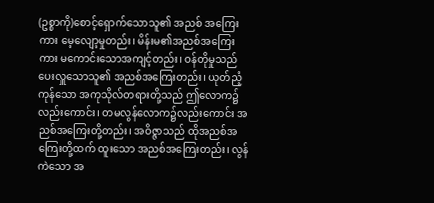(ဥစ္စာကို)စောင့်ရှောက်သောသူ၏ အညစ် အကြေးကား မေ့လျော့မှုတည်း၊ မိန်းမ၏အညစ်အကြေးကား မကောင်းသောအကျင့်တည်း၊ ဝန်တိုမှုသည် ပေးလှူသောသူ၏ အညစ်အကြေးတည်း၊ ယုတ်ညံ့ကုန်သော အကုသိုလ်တရားတို့သည် ဤလောက၌လည်းကောင်း၊ တမလွန်လောက၌လည်းကောင်း အညစ်အကြေးတို့တည်း၊ အဝိဇ္ဇာသည် ထိုအညစ်အကြေးတို့ထက် ထူးသော အညစ်အကြေးတည်း၊ လွန်ကဲသော အ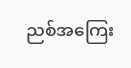ညစ်အကြေး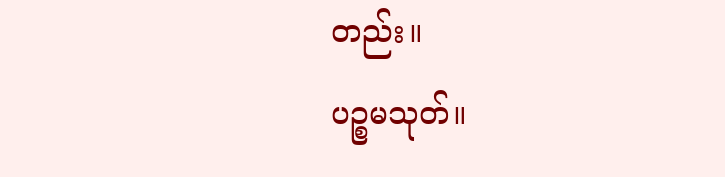တည်း။
ပဉ္စမသုတ်။